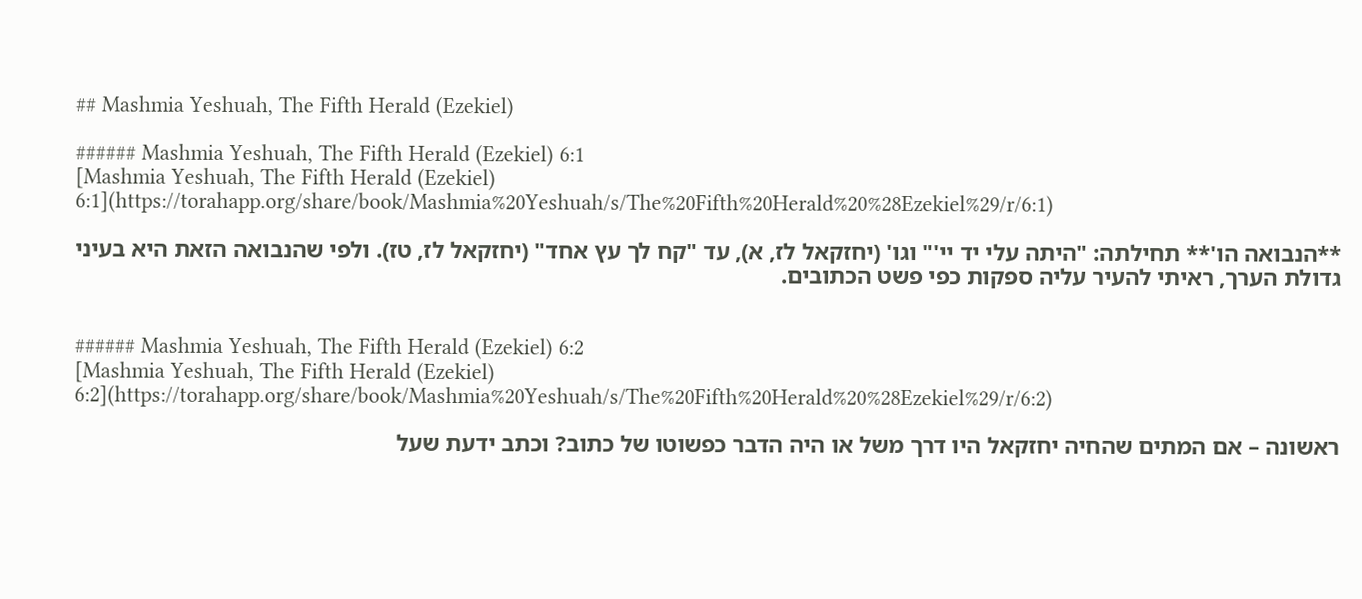## Mashmia Yeshuah, The Fifth Herald (Ezekiel)

###### Mashmia Yeshuah, The Fifth Herald (Ezekiel) 6:1
[Mashmia Yeshuah, The Fifth Herald (Ezekiel) 6:1](https://torahapp.org/share/book/Mashmia%20Yeshuah/s/The%20Fifth%20Herald%20%28Ezekiel%29/r/6:1)

**הנבואה הו'** תחילתה: "היתה עלי יד יי'" וגו' (יחזקאל לז, א), עד "קח לך עץ אחד" (יחזקאל לז, טז). ולפי שהנבואה הזאת היא בעיני גדולת הערך, ראיתי להעיר עליה ספקות כפי פשט הכתובים.


###### Mashmia Yeshuah, The Fifth Herald (Ezekiel) 6:2
[Mashmia Yeshuah, The Fifth Herald (Ezekiel) 6:2](https://torahapp.org/share/book/Mashmia%20Yeshuah/s/The%20Fifth%20Herald%20%28Ezekiel%29/r/6:2)

ראשונה – אם המתים שהחיה יחזקאל היו דרך משל או היה הדבר כפשוטו של כתוב? וכתב ידעת שעל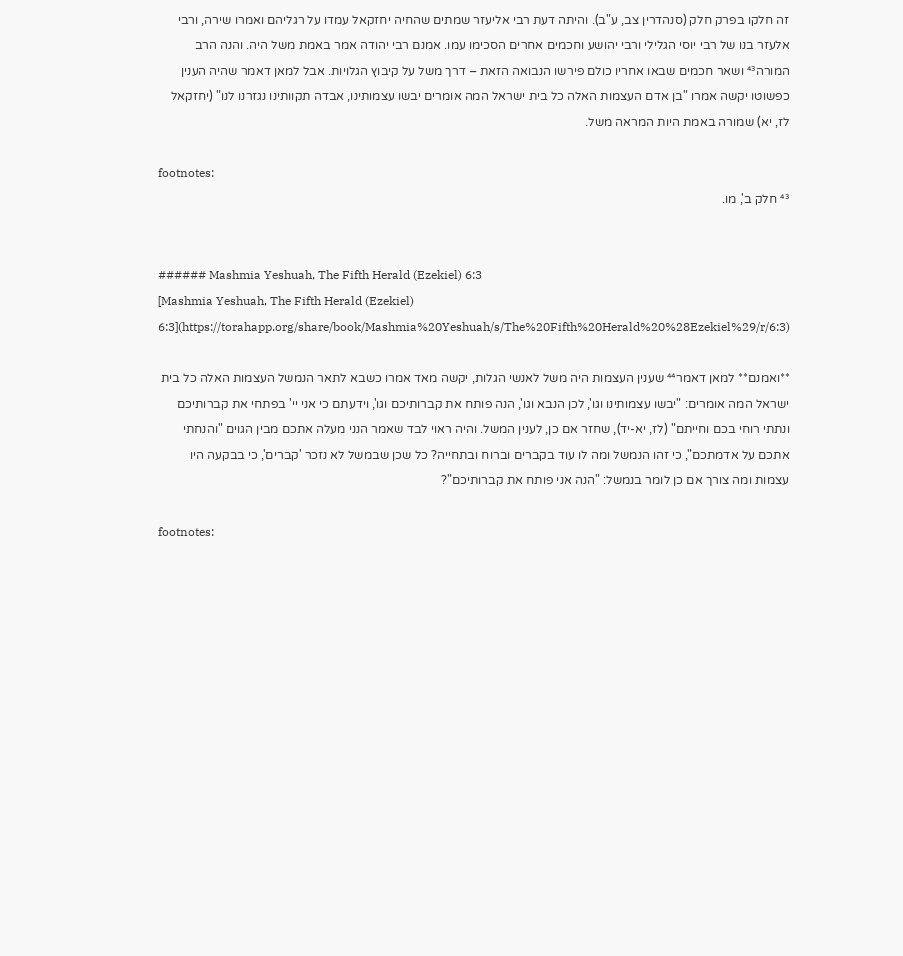זה חלקו בפרק חלק (סנהדרין צב, ע"ב). והיתה דעת רבי אליעזר שמתים שהחיה יחזקאל עמדו על רגליהם ואמרו שירה, ורבי אלעזר בנו של רבי יוסי הגלילי ורבי יהושע וחכמים אחרים הסכימו עמו. אמנם רבי יהודה אמר באמת משל היה. והנה הרב המורה⁴³ ושאר חכמים שבאו אחריו כולם פירשו הנבואה הזאת – דרך משל על קיבוץ הגלויות. אבל למאן דאמר שהיה הענין כפשוטו יקשה אמרו "בן אדם העצמות האלה כל בית ישראל המה אומרים יבשו עצמותינו, אבדה תקוותינו נגזרנו לנו" (יחזקאל לז, יא) שמורה באמת היות המראה משל.

footnotes:
⁴³ חלק ב', מו.


###### Mashmia Yeshuah, The Fifth Herald (Ezekiel) 6:3
[Mashmia Yeshuah, The Fifth Herald (Ezekiel) 6:3](https://torahapp.org/share/book/Mashmia%20Yeshuah/s/The%20Fifth%20Herald%20%28Ezekiel%29/r/6:3)

**ואמנם** למאן דאמר⁴⁴ שענין העצמות היה משל לאנשי הגלות, יקשה מאד אמרו כשבא לתאר הנמשל העצמות האלה כל בית ישראל המה אומרים: "יבשו עצמותינו וגו', לכן הנבא וגו', הנה פותח את קברותיכם וגו', וידעתם כי אני יי' בפתחי את קברותיכם ונתתי רוחי בכם וחייתם" (לז, יא-יד), שחזר אם כן, לענין המשל. והיה ראוי לבד שאמר הנני מעלה אתכם מבין הגוים "והנחתי אתכם על אדמתכם", כי זהו הנמשל ומה לו עוד בקברים וברוח ובתחייה? כל שכן שבמשל לא נזכר 'קברים', כי בבקעה היו עצמות ומה צורך אם כן לומר בנמשל: "הנה אני פותח את קברותיכם"?

footnotes: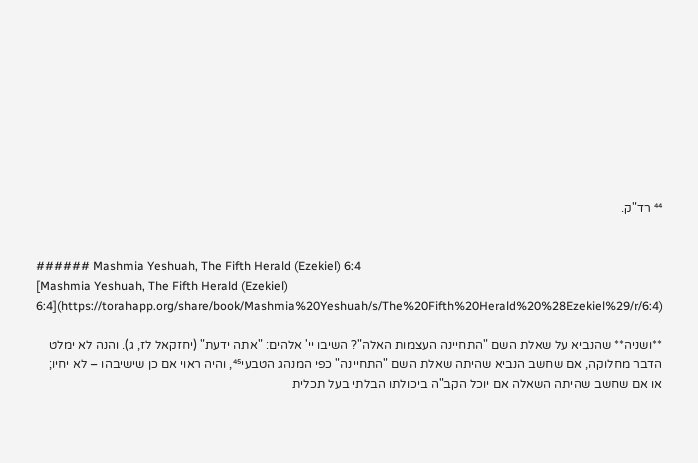⁴⁴ רד"ק.


###### Mashmia Yeshuah, The Fifth Herald (Ezekiel) 6:4
[Mashmia Yeshuah, The Fifth Herald (Ezekiel) 6:4](https://torahapp.org/share/book/Mashmia%20Yeshuah/s/The%20Fifth%20Herald%20%28Ezekiel%29/r/6:4)

**ושניה** שהנביא על שאלת השם "התחיינה העצמות האלה"? השיבו יי' אלהים: "אתה ידעת" (יחזקאל לז, ג). והנה לא ימלט הדבר מחלוקה, אם שחשב הנביא שהיתה שאלת השם "התחיינה" כפי המנהג הטבעי⁴⁵, והיה ראוי אם כן שישיבהו – לא יחיו; או אם שחשב שהיתה השאלה אם יוכל הקב"ה ביכולתו הבלתי בעל תכלית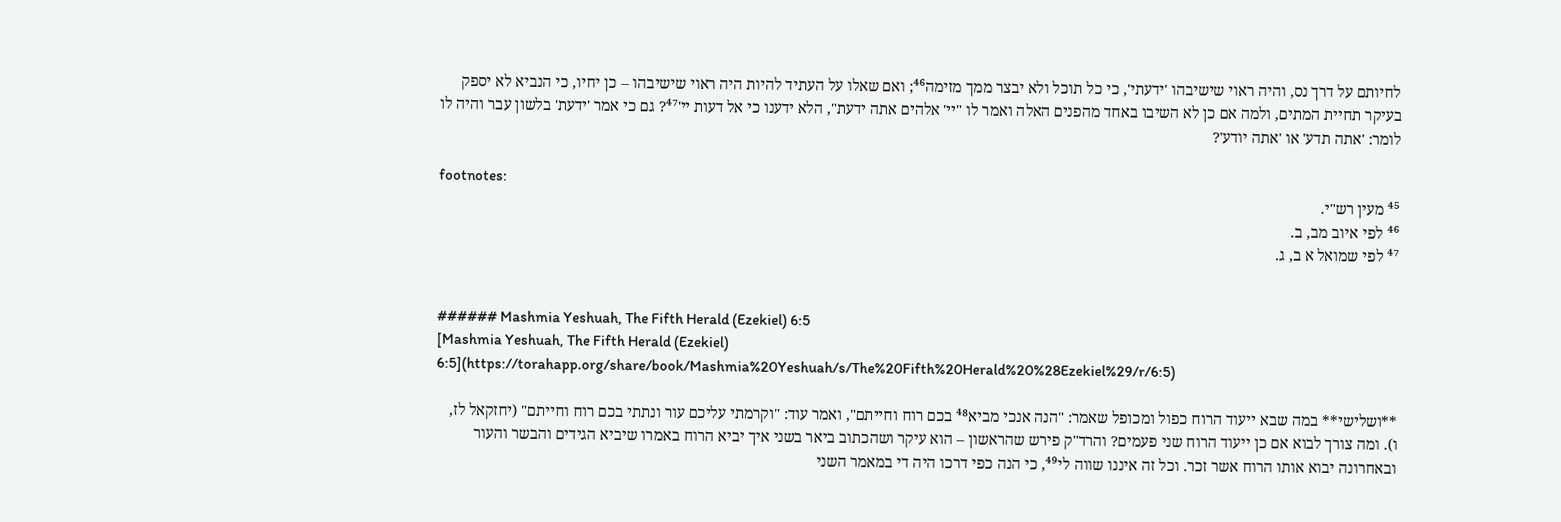לחיותם על דרך נס, והיה ראוי שישיבהו 'ידעתי', כי כל תוכל ולא יבצר ממך מזימה⁴⁶; ואם שאלו על העתיד להיות היה ראוי שישיבהו – כן יחיו, כי הנביא לא יספק בעיקר תחיית המתים, ולמה אם כן לא השיבו באחד מהפנים האלה ואמר לו "יי' אלהים אתה ידעת", הלא ידענו כי אל דעות יי'⁴⁷? גם כי אמר 'ידעת' בלשון עבר והיה לו לומר: 'אתה תדע' או 'אתה יודע'?

footnotes:
⁴⁵ מעין רש"י.
⁴⁶ לפי איוב מב, ב.
⁴⁷ לפי שמואל א ב, ג.


###### Mashmia Yeshuah, The Fifth Herald (Ezekiel) 6:5
[Mashmia Yeshuah, The Fifth Herald (Ezekiel) 6:5](https://torahapp.org/share/book/Mashmia%20Yeshuah/s/The%20Fifth%20Herald%20%28Ezekiel%29/r/6:5)

**ושלישי** במה שבא ייעוד הרוח כפול ומכופל שאמר: "הנה אנכי מביא⁴⁸ בכם רוח וחייתם", ואמר עוד: "וקרמתי עליכם עור ונתתי בכם רוח וחייתם" (יחזקאל לז, ו). ומה צורך לבוא אם כן ייעוד הרוח שני פעמים? והרד"ק פירש שהראשון – הוא עיקר ושהכתוב ביאר בשני איך יביא הרוח באמרו שיביא הגידים והבשר והעור ובאחרונה יבוא אותו הרוח אשר זכר. וכל זה איננו שווה לי⁴⁹, כי הנה כפי דרכו היה די במאמר השני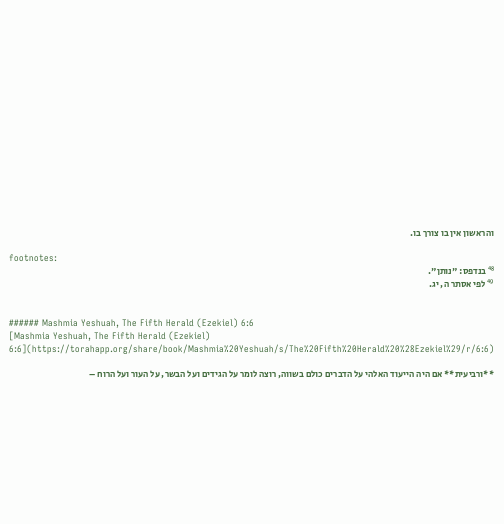והראשון אין בו צורך בו.

footnotes:
⁴⁸ בנדפס: "נותן".
⁴⁹ לפי אסתר ה, יג.


###### Mashmia Yeshuah, The Fifth Herald (Ezekiel) 6:6
[Mashmia Yeshuah, The Fifth Herald (Ezekiel) 6:6](https://torahapp.org/share/book/Mashmia%20Yeshuah/s/The%20Fifth%20Herald%20%28Ezekiel%29/r/6:6)

**ורביעית** אם היה הייעוד האלהי על הדברים כולם בשווה, רוצה לומר על הגידים ועל הבשר, על העור ועל הרוח –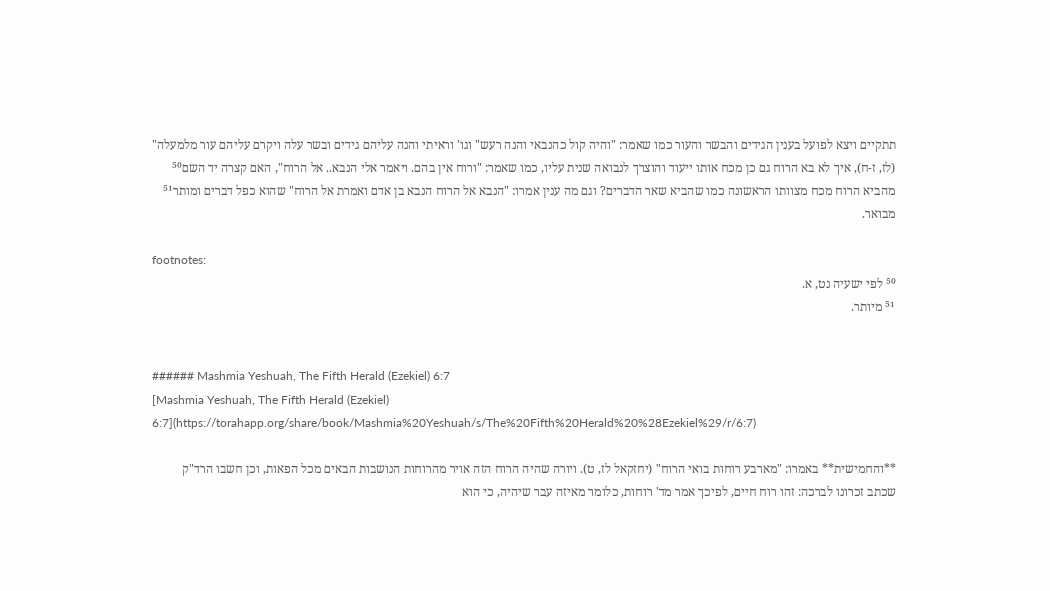תתקיים ויצא לפועל בענין הגידים והבשר והעור כמו שאמר: "והיה קול כהנבאי והנה רעש" וגו' וראיתי והנה עליהם גידים ובשר עלה ויקרם עליהם עור מלמעלה" (לז, ז-ח), איך לא בא הרוח גם כן מכח אותו ייעוד והוצרך לנבואה שנית עליו, כמו שאמר: "ורוח אין בהם. ויאמר אלי הנבא.. אל הרוח", האם קצרה יד השם⁵⁰ מהביא הרוח מכח מצוותו הראשונה כמו שהביא שאר הדברים? וגם מה ענין אמרו: "הנבא אל הרוח הנבא בן אדם ואמרת אל הרוח" שהוא כפל דברים ומותר⁵¹ מבואר.

footnotes:
⁵⁰ לפי ישעיה נט, א.
⁵¹ מיותר.


###### Mashmia Yeshuah, The Fifth Herald (Ezekiel) 6:7
[Mashmia Yeshuah, The Fifth Herald (Ezekiel) 6:7](https://torahapp.org/share/book/Mashmia%20Yeshuah/s/The%20Fifth%20Herald%20%28Ezekiel%29/r/6:7)

**והחמישית** באמרו: "מארבע רוחות בואי הרוח" (יחזקאל לז, ט). ויורה שהיה הרוח הזה אויר מהרוחות הנושבות הבאים מכל הפאות, וכן חשבו הרד"ק שכתב זכרונו לברכה: זהו רוח חיים, לפיכך אמר מד' רוחות, כלומר מאיזה עבר שיהיה, כי הוא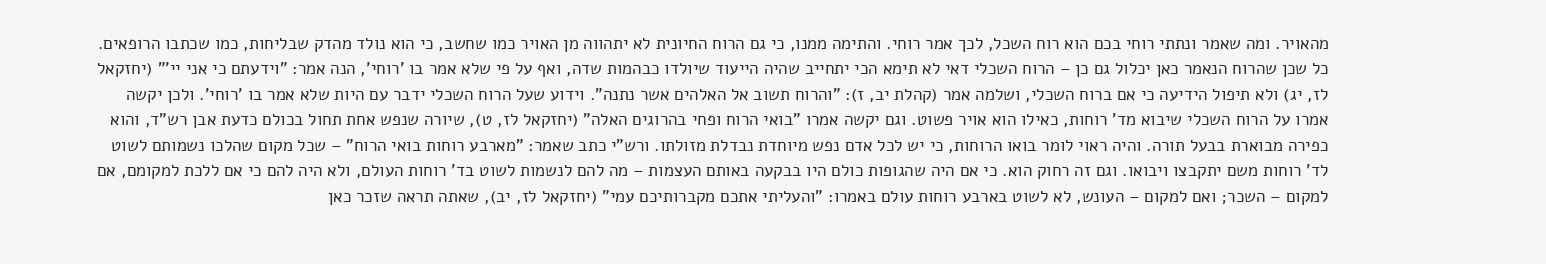מהאויר. ומה שאמר ונתתי רוחי בכם הוא רוח השכל, לכך אמר רוחי. והתימה ממנו, כי גם הרוח החיונית לא יתהווה מן האויר כמו שחשב, כי הוא נולד מהדק שבליחות, כמו שכתבו הרופאים. כל שכן שהרוח הנאמר כאן יכלול גם כן – הרוח השכלי דאי לא תימא הכי יתחייב שהיה הייעוד שיולדו כבהמות שדה, ואף על פי שלא אמר בו 'רוחי', הנה אמר: "וידעתם כי אני יי'" (יחזקאל לז, יג) ולא תיפול הידיעה כי אם ברוח השכלי, ושלמה אמר (קהלת יב, ז): "והרוח תשוב אל האלהים אשר נתנה". וידוע שעל הרוח השכלי ידבר עם היות שלא אמר בו 'רוחי'. ולכן יקשה אמרו על הרוח השכלי שיבוא מד' רוחות, כאילו הוא אויר פשוט. וגם יקשה אמרו "בואי הרוח ופחי בהרוגים האלה" (יחזקאל לז, ט), שיורה שנפש אחת תחול בכולם כדעת אבן רש"ד, והוא כפירה מבוארת בבעל תורה. והיה ראוי לומר בואו הרוחות, כי יש לכל אדם נפש מיוחדת נבדלת מזולתו. ורש"י כתב שאמר: "מארבע רוחות בואי הרוח" – שכל מקום שהלכו נשמותם לשוט לד' רוחות משם יתקבצו ויבואו. וגם זה רחוק הוא. כי אם היה שהגופות כולם היו בבקעה באותם העצמות – מה להם לנשמות לשוט בד' רוחות העולם, ולא היה להם כי אם ללכת למקומם, אם למקום – השכר; ואם למקום – העונש, לא לשוט בארבע רוחות עולם באמרו: "והעליתי אתכם מקברותיכם עמי" (יחזקאל לז, יב), שאתה תראה שזכר כאן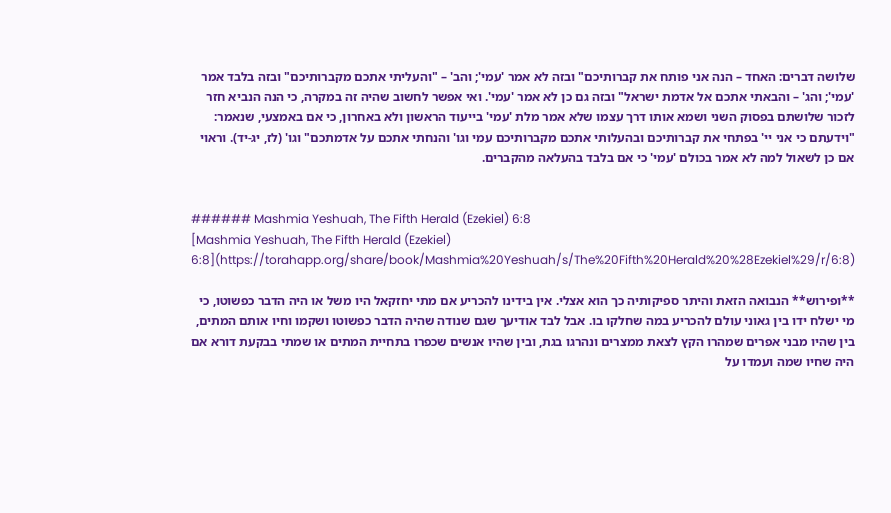שלושה דברים: האחד – הנה אני פותח את קברותיכם" ובזה לא אמר 'עמי'; והב' – "והעליתי אתכם מקברותיכם" ובזה בלבד אמר 'עמי'; והג' – והבאתי אתכם אל אדמת ישראל" ובזה גם כן לא אמר 'עמי'. ואי אפשר לחשוב שהיה זה במקרה, כי הנה הנביא חזר לזכור שלושתם בפסוק השני ושמא אותו דרך עצמו שלא אמר מלת 'עמי' בייעוד הראשון ולא באחרון, כי אם באמצעי, שנאמר: "וידעתם כי אני יי' בפתחי את קברותיכם ובהעלותי אתכם מקברותיכם עמי וגו' והנחתי אתכם על אדמתכם" וגו' (לז, יג-יד). וראוי אם כן לשאול למה לא אמר בכולם 'עמי' כי אם בלבד בהעלאה מהקברים.


###### Mashmia Yeshuah, The Fifth Herald (Ezekiel) 6:8
[Mashmia Yeshuah, The Fifth Herald (Ezekiel) 6:8](https://torahapp.org/share/book/Mashmia%20Yeshuah/s/The%20Fifth%20Herald%20%28Ezekiel%29/r/6:8)

**ופירוש** הנבואה הזאת והיתר ספיקותיה כך הוא אצלי. אין בידינו להכריע אם מתי יחזקאל היו משל או היה הדבר כפשוטו, כי מי ישלח ידו בין גאוני עולם להכריע במה שחלקו בו. אבל לבד אודיעך שגם שנודה שהיה הדבר כפשוטו ושקמו וחיו אותם המתים, בין שהיו מבני אפרים שמהרו הקץ לצאת ממצרים ונהרגו בגת, ובין שהיו אנשים שכפרו בתחיית המתים או שמתי בבקעת דורא אם היה שחיו שמה ועמדו על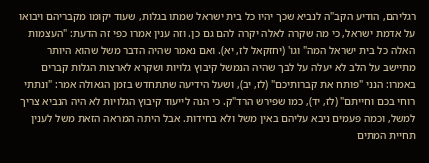רגליהם, הודיע הקב"ה לנביא שכך יהיו כל בית ישראל שמתו בגלות, שעוד יקומו מקבריהם ויבואו על אדמת ישראל, כי מה שקרה לאלה יקרה להם גם כן. וזה ענין אמרו כפי זה הדעת: "העצמות האלה כל בית ישראל המה" וגו' (יחזקאל לז, יא). ואם נאמר שהיה הדבר משל שהוא היותר מתיישב על הלב לא יעלה על לבך שהיה הנמשל קיבוץ גלויות ושקרא לארצות הגלות קברים באמרו: הנני "פותח את קברותיכם" (לז, יב), ושעל הידיעה שתתחדש בזמן הגאולה אמר: "ונתתי רוחי בכם וחייתם" (לז, יד), כמו שפירש הרד"ק. כי הנה לייעוד קיבוץ הגלויות לא היה הנביא צריך למשל, וכמה פעמים ניבא עליהם באין משל ולא בחידות. אבל היתה המראה הזאת משל לענין תחיית המתים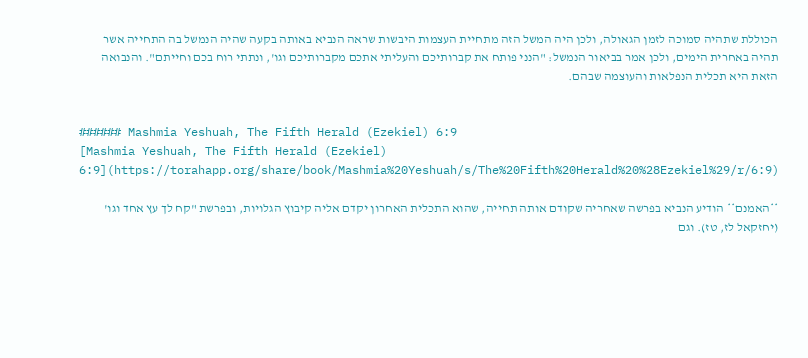הכוללת שתהיה סמוכה לזמן הגאולה, ולכן היה המשל הזה מתחיית העצמות היבשות שראה הנביא באותה בקעה שהיה הנמשל בה התחייה אשר תהיה באחרית הימים, ולכן אמר בביאור הנמשל: "הנני פותח את קברותיכם והעליתי אתכם מקברותיכם וגו', ונתתי רוח בכם וחייתם". והנבואה הזאת היא תכלית הנפלאות והעוצמה שבהם.


###### Mashmia Yeshuah, The Fifth Herald (Ezekiel) 6:9
[Mashmia Yeshuah, The Fifth Herald (Ezekiel) 6:9](https://torahapp.org/share/book/Mashmia%20Yeshuah/s/The%20Fifth%20Herald%20%28Ezekiel%29/r/6:9)

**האמנם** הודיע הנביא בפרשה שאחריה שקודם אותה תחייה, שהוא התכלית האחרון יקדם אליה קיבוץ הגלויות, ובפרשת "קח לך עץ אחד וגו' (יחזקאל לז, טז). וגם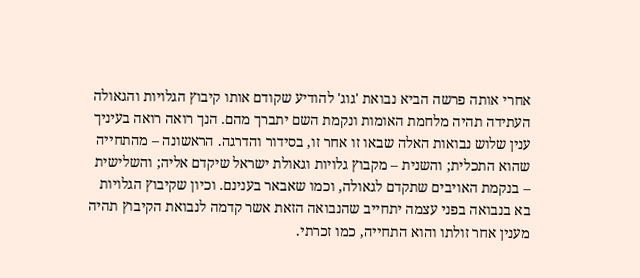אחרי אותה פרשה הביא נבואת 'גוג' להודיע שקודם אותו קיבוץ הגלויות והגאולה העתידה תהיה מלחמת האומות ונקמת השם יתברך מהם. הנך רואה רואה בעיניך ענין שלוש נבואות האלה שבאו זו אחר זו, בסידור והדרגה. הראשונה – מהתחייה שהוא התכלית; והשנית – מקבוץ גלויות וגאולת ישראל שיקדם אליה; והשלישית – בנקמת האויבים שתקדם לגאולה, וכמו שאבאר בענינם. וכיון שקיבוץ הגלויות בא בנבואה בפני עצמה יתחייב שהנבואה הזאת אשר קדמה לנבואת הקיבוץ תהיה מענין אחר זולתו והוא התחייה, כמו זכרתי.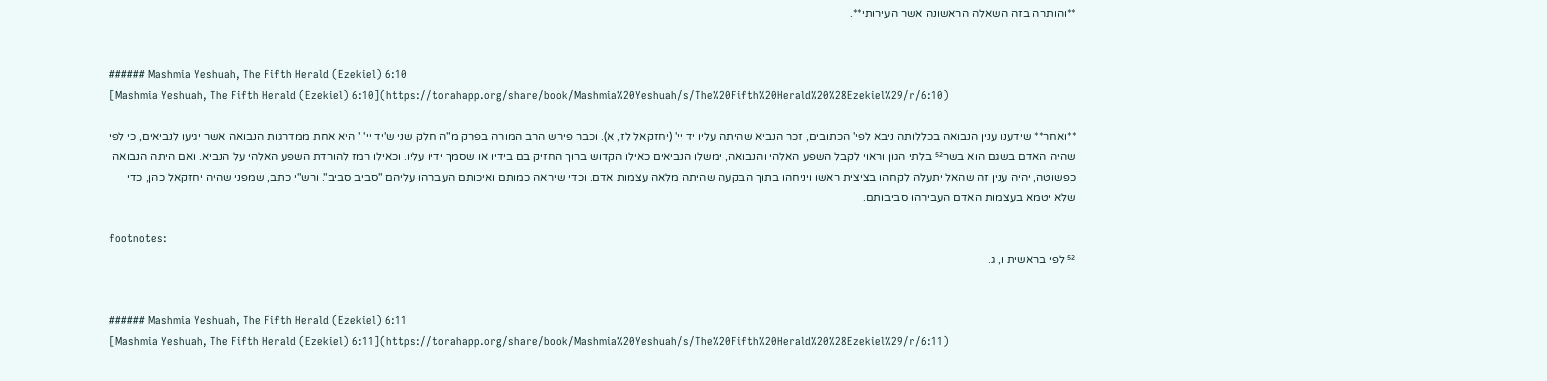**והותרה בזה השאלה הראשונה אשר העירותי**.


###### Mashmia Yeshuah, The Fifth Herald (Ezekiel) 6:10
[Mashmia Yeshuah, The Fifth Herald (Ezekiel) 6:10](https://torahapp.org/share/book/Mashmia%20Yeshuah/s/The%20Fifth%20Herald%20%28Ezekiel%29/r/6:10)

**ואחר** שידענו ענין הנבואה בכללותה ניבא לפי' הכתובים, זכר הנביא שהיתה עליו יד יי' (יחזקאל לז, א). וכבר פירש הרב המורה בפרק מ"ה חלק שני ש'יד יי' ' היא אחת ממדרגות הנבואה אשר יגיעו לנביאים, כי לפי שהיה האדם בשגם הוא בשר⁵² בלתי הגון וראוי לקבל השפע האלהי והנבואה, ימשלו הנביאים כאילו הקדוש ברוך החזיק בם בידיו או שסמך ידיו עליו. וכאילו רמז להורדת השפע האלהי על הנביא. ואם היתה הנבואה כפשוטה, יהיה ענין זה שהאל יתעלה לקחהו בציצית ראשו ויניחהו בתוך הבקעה שהיתה מלאה עצמות אדם. וכדי שיראה כמותם ואיכותם העברהו עליהם "סביב סביב". ורש"י כתב, שמפני שהיה יחזקאל כהן, כדי שלא יטמא בעצמות האדם העבירהו סביבותם.

footnotes:
⁵² לפי בראשית ו, ג.


###### Mashmia Yeshuah, The Fifth Herald (Ezekiel) 6:11
[Mashmia Yeshuah, The Fifth Herald (Ezekiel) 6:11](https://torahapp.org/share/book/Mashmia%20Yeshuah/s/The%20Fifth%20Herald%20%28Ezekiel%29/r/6:11)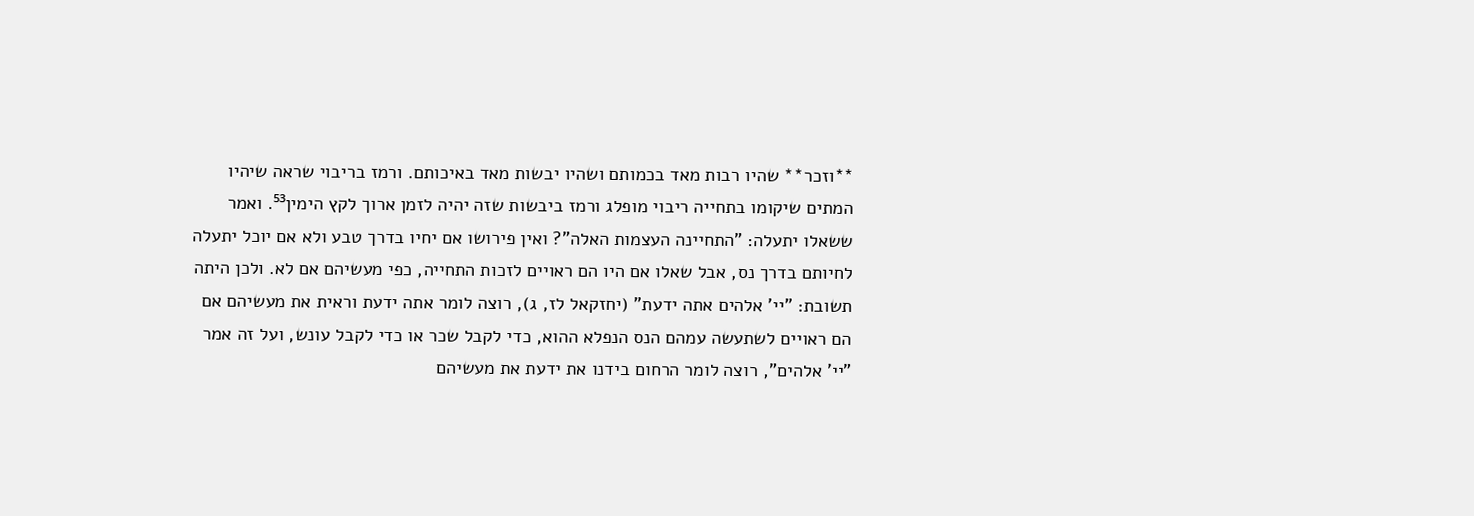**וזכר** שהיו רבות מאד בכמותם ושהיו יבשות מאד באיכותם. ורמז בריבוי שראה שיהיו המתים שיקומו בתחייה ריבוי מופלג ורמז ביבשות שזה יהיה לזמן ארוך לקץ הימין⁵³. ואמר ששאלו יתעלה: "התחיינה העצמות האלה"? ואין פירושו אם יחיו בדרך טבע ולא אם יוכל יתעלה לחיותם בדרך נס, אבל שאלו אם היו הם ראויים לזכות התחייה, כפי מעשיהם אם לא. ולכן היתה תשובת: "יי' אלהים אתה ידעת" (יחזקאל לז, ג), רוצה לומר אתה ידעת וראית את מעשיהם אם הם ראויים לשתעשה עמהם הנס הנפלא ההוא, כדי לקבל שכר או כדי לקבל עונש, ועל זה אמר "יי' אלהים", רוצה לומר הרחום בידנו את ידעת את מעשיהם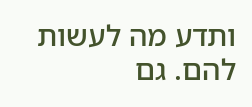ותדע מה לעשות להם. גם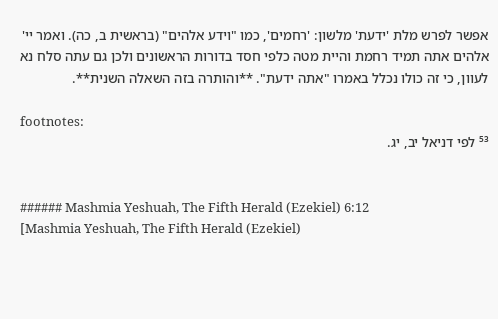אפשר לפרש מלת 'ידעת' מלשון: 'רחמים', כמו "וידע אלהים" (בראשית ב, כה). ואמר יי' אלהים אתה תמיד רחמת והיית מטה כלפי חסד בדורות הראשונים ולכן גם עתה סלח נא לעוון, כי זה כולו נכלל באמרו "אתה ידעת". **והותרה בזה השאלה השנית**.

footnotes:
⁵³ לפי דניאל יב, יג.


###### Mashmia Yeshuah, The Fifth Herald (Ezekiel) 6:12
[Mashmia Yeshuah, The Fifth Herald (Ezekiel)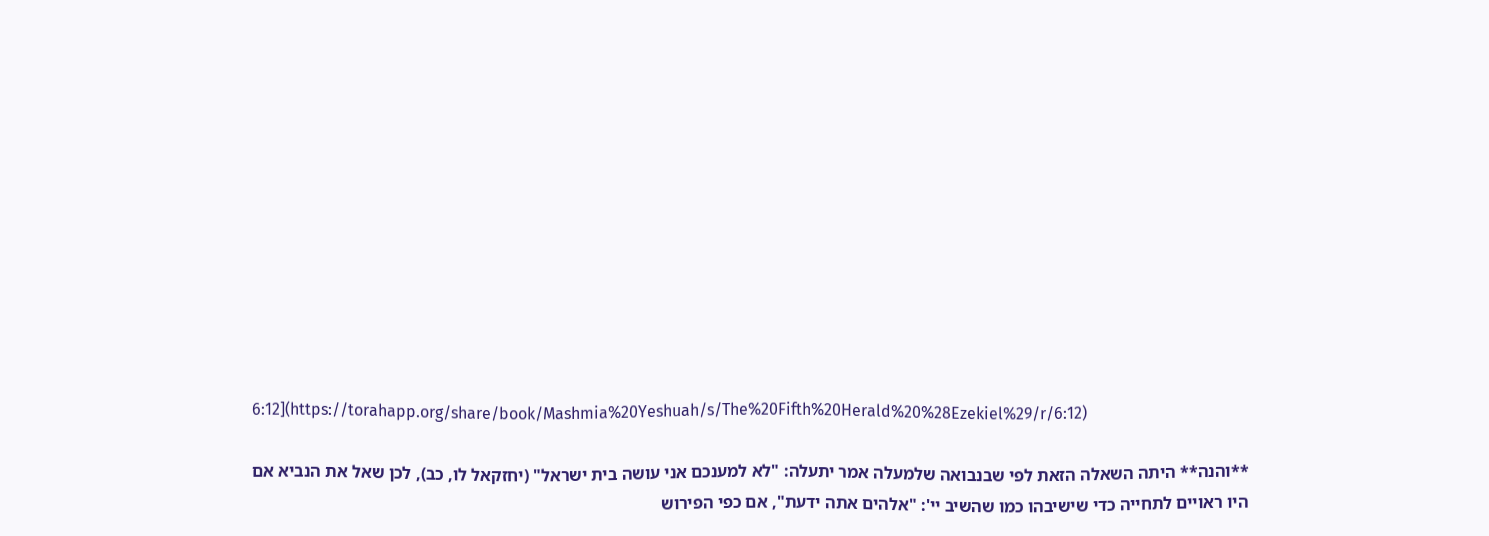6:12](https://torahapp.org/share/book/Mashmia%20Yeshuah/s/The%20Fifth%20Herald%20%28Ezekiel%29/r/6:12)

**והנה** היתה השאלה הזאת לפי שבנבואה שלמעלה אמר יתעלה: "לא למענכם אני עושה בית ישראל" (יחזקאל לו, כב), לכן שאל את הנביא אם היו ראויים לתחייה כדי שישיבהו כמו שהשיב יי': "אלהים אתה ידעת", אם כפי הפירוש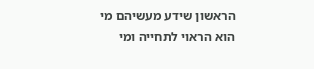הראשון שידע מעשיהם מי הוא הראוי לתחייה ומי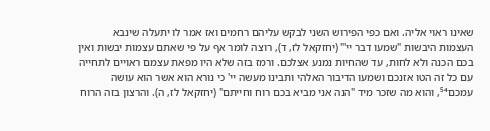שאינו ראוי אליה. ואם כפי הפירוש השני לבקש עליהם רחמים ואז אמר לו יתעלה שינבא העצמות היבשות "שמעו דבר יי'" (יחזקאל לז, ד), רוצה לומר אף על פי שאתם עצמות יבשות ואין בכם הכנה ולא לחות, עד שהחיות נמנע אצלכם. ורמז בזה שלא היו מפאת עצמם ראויים לתחייה עם כל זה הטו אזנכם ושמעו הדיבור האלהי ותבינו מעשה יי' כי נורא הוא אשר הוא עושה עמכם⁵⁴, והוא מה שזכר מיד "הנה אני מביא בכם רוח וחייתם" (יחזקאל לז, ה). והרצון בזה הרוח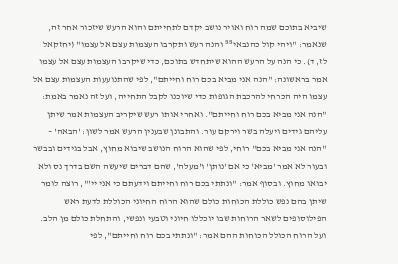שיביא בתוכם שמה רוח ואויר נושב יקדם לתחייתם והוא הרעש שיזכור אחר זה, שנאמר: "ויהי קול כהנבאי⁵⁵ והנה רעש ותקרבו העצמות עצם אל עצמו" (יחזקאל לז, ד). כי הנה על הרעש ההוא שיתחדש בתוכם, כדי שיקרבו העצמות עצם אל עצמו אמר בראשונה: "הנה אני מביא בכם רוח וחייתם", לפי שהתנועעות העצמות עצם אל עצמו היה הכרחי להרכבת הגופות כדי שיוכנו לקבל התחייה, ועל זה נאמר באמת: "הנה אני מביא בכם רוח וחייתם". ואחרי אותו רעש שיקריב העצמות אמר שיתן עליהם גידים ויעלה בשר וירקם עור. והתבונן שבענין הרעש אמר לשון: 'הבאה' – "הנה אני מביא בכם" רוחי, לפי שהוא הרוח הנושב שיבוא מחוץ, אבל בגידים ובבשר ובעור לא אמר 'מביא' כי אם 'נותן' ו'מעלה', שהם דברים שיעשה השם בדרך נס ולא יבואו מחוץ. ובסוף אמר: "ונתתי בכם רוח וחייתם וידעתם כי אני יי'", רוצה לומר שיתן בהם נפש כוללת הכוחות כולם שהוא הרוח החיוני הכוללת לדעת ראש הפילוסופים לשאר הרוחות שבו יוכללו חיוני וטבעי ונפשי, והתחלת כולם מן הלב. ועל הרוח הכולל הכוחות ההם אמר: "ונתתי בכם רוח וחייתם", לפי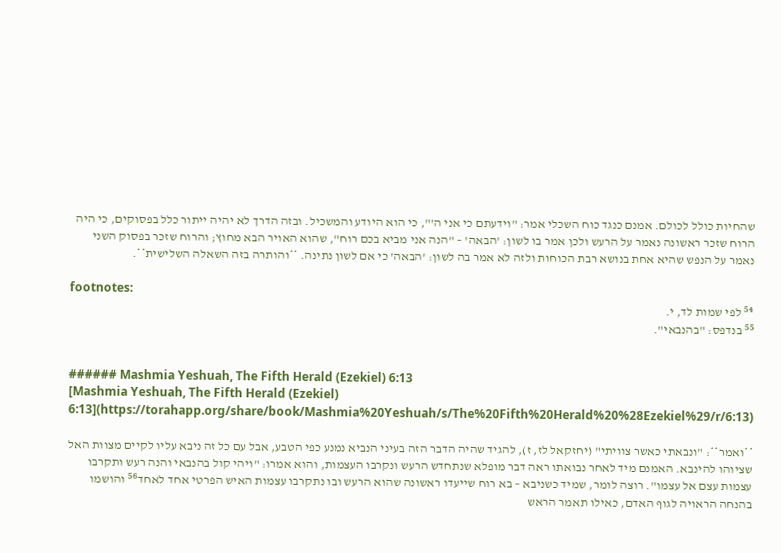שהחיות כולל לכולם. אמנם כנגד כוח השכלי אמר: "וידעתם כי אני ה'", כי הוא היודע והמשכיל. ובזה הדרך לא יהיה ייתור כלל בפסוקים, כי היה הרוח שזכר ראשונה נאמר על הרעש ולכן אמר בו לשון: 'הבאה' – "הנה אני מביא בכם רוח", שהוא האויר הבא מחוץ; והרוח שזכר בפסוק השני נאמר על הנפש שהיא אחת בנושא רבת הכוחות ולזה לא אמר בה לשון: 'הבאה' כי אם לשון נתינה. **והותרה בזה השאלה השלישית**.

footnotes:
⁵⁴ לפי שמות לד, י.
⁵⁵ בנדפס: "בהנבאי".


###### Mashmia Yeshuah, The Fifth Herald (Ezekiel) 6:13
[Mashmia Yeshuah, The Fifth Herald (Ezekiel) 6:13](https://torahapp.org/share/book/Mashmia%20Yeshuah/s/The%20Fifth%20Herald%20%28Ezekiel%29/r/6:13)

**ואמר**: "ונבאתי כאשר צוויתי" (יחזקאל לז, ז), להגיד שהיה הדבר הזה בעיני הנביא נמנע כפי הטבע, אבל עם כל זה ניבא עליו לקיים מצוות האל שציוהו להינבא. האמנם מיד לאחר נבואתו ראה דבר מופלא שנתחדש הרעש ונקרבו העצמות, והוא אמרו: "ויהי קול בהנבאי והנה רעש ותקרבו עצמות עצם אל עצמו". רוצה לומר, שמיד כשניבא – בא רוח שייעדו ראשונה שהוא הרעש ובו נתקרבו עצמות האיש הפרטי אחד לאחד⁵⁶ והושמו בהנחה הראויה לגוף האדם, כאילו תאמר הראש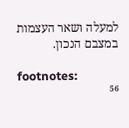למעלה ושאר העצמות במצבם הנכון.

footnotes:
⁵⁶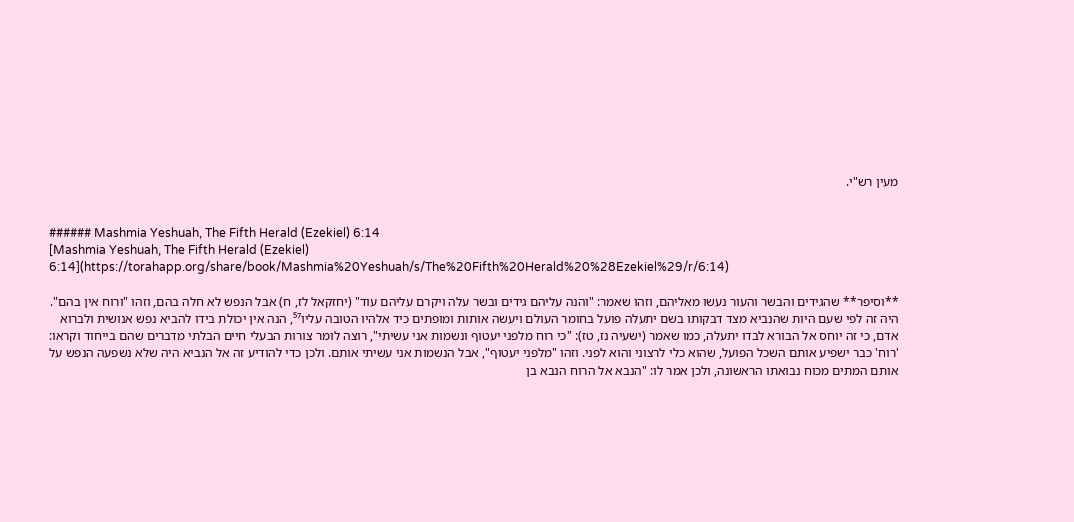מעין רש"י.


###### Mashmia Yeshuah, The Fifth Herald (Ezekiel) 6:14
[Mashmia Yeshuah, The Fifth Herald (Ezekiel) 6:14](https://torahapp.org/share/book/Mashmia%20Yeshuah/s/The%20Fifth%20Herald%20%28Ezekiel%29/r/6:14)

**וסיפר** שהגידים והבשר והעור נעשו מאליהם, וזהו שאמר: "והנה עליהם גידים ובשר עלה ויקרם עליהם עוד" (יחזקאל לז, ח) אבל הנפש לא חלה בהם, וזהו "ורוח אין בהם". היה זה לפי שעם היות שהנביא מצד דבקותו בשם יתעלה פועל בחומר העולם ויעשה אותות ומופתים כיד אלהיו הטובה עליו⁵⁷, הנה אין יכולת בידו להביא נפש אנושית ולברוא אדם, כי זה יוחס אל הבורא לבדו יתעלה, כמו שאמר (ישעיה נז, טז): "כי רוח מלפני יעטוף ונשמות אני עשיתי", רוצה לומר צורות הבעלי חיים הבלתי מדברים שהם בייחוד וקראו: 'רוח' כבר ישפיע אותם השכל הפועל, שהוא כלי לרצוני והוא לפני. וזהו "מלפני יעטוף", אבל הנשמות אני עשיתי אותם. ולכן כדי להודיע זה אל הנביא היה שלא נשפעה הנפש על אותם המתים מכוח נבואתו הראשונה, ולכן אמר לו: "הנבא אל הרוח הנבא בן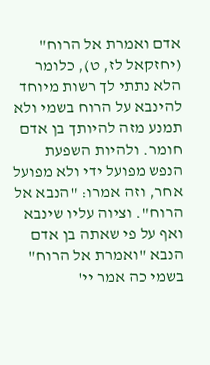אדם ואמרת אל הרוח" (יחזקאל לז, ט), כלומר הלא נתתי לך רשות מיוחד להינבא על הרוח בשמי ולא תמנע מזה להיותך בן אדם חומר. ולהיות השפעת הנפש מפועל ידי ולא מפועל אחר, וזה אמרו: "הנבא אל הרוח". וציוה עליו שינבא ואף על פי שאתה בן אדם הנבא "ואמרת אל הרוח" בשמי כה אמר יי'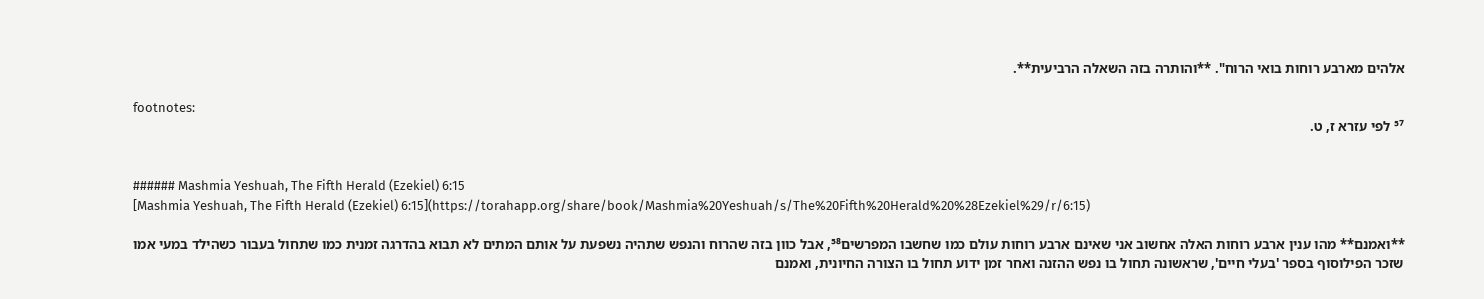אלהים מארבע רוחות בואי הרוח". **והותרה בזה השאלה הרביעית**.

footnotes:
⁵⁷ לפי עזרא ז, ט.


###### Mashmia Yeshuah, The Fifth Herald (Ezekiel) 6:15
[Mashmia Yeshuah, The Fifth Herald (Ezekiel) 6:15](https://torahapp.org/share/book/Mashmia%20Yeshuah/s/The%20Fifth%20Herald%20%28Ezekiel%29/r/6:15)

**ואמנם** מהו ענין ארבע רוחות האלה אחשוב אני שאינם ארבע רוחות עולם כמו שחשבו המפרשים⁵⁸, אבל כוון בזה שהרוח והנפש שתהיה נשפעת על אותם המתים לא תבוא בהדרגה זמנית כמו שתחול בעבור כשהילד במעי אמו שזכר הפילוסוף בספר 'בעלי חיים', שראשונה תחול בו נפש ההזנה ואחר זמן ידוע תחול בו הצורה החיונית, ואמנם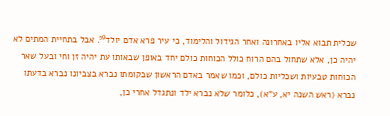שכלית תבוא אליו באחרונה ואחר הגידול והלימוד, כי עיר פרא אדם יולד⁵⁹. אבל בתחיית המתים לא יהיה כן, אלא שתחול בהם הרוח כולל הכוחות כולם יחד באופן שבאותו עת יהיה זן וחי ובעל שאר הכוחות טבעיות ושכליות כולם, וכמו שאמר באדם הראשון שבקומתו נברא בצביונו נברא בדעתו נברא (ראש השנה יא, ע"א), כלומר שלא נברא ילד ונתגדל אחרי כן,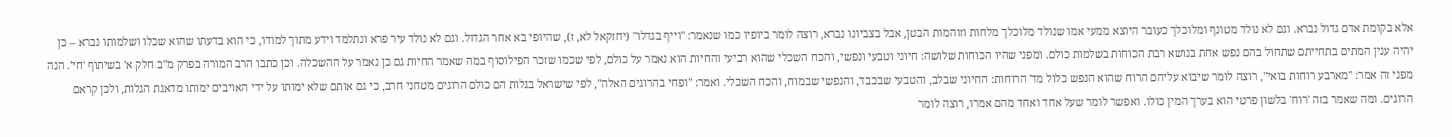אלא בקומת אדם גדול נברא. וגם לא נולד מטונף ומלוכלך כעובר היוצא ממעי אמו שנולד מלוכלך מלחות וזוהמות הבטן, אבל בצביונו נברא, רוצה לומר ביופיו כמו שנאמר: "וייף בגדלו" (יחזקאל לא, ז), שהיופי בא אחר הגדול. וגם לא נולד עיר פרא ונתלמד וידע מתוך למודו, כי הוא בדעתו שהוא שכלו ושלמותו נברא – כן יהיה ענין המתים בתחייתם שתחול בהם נפש אחת בנושא רבת הכוחות בשלמות כולם. ומפני שהיו הכוחות שלושה: חיוני וטבעי ונפשי, והכח השכלי שהוא רביעי והחיות הוא נאמר על כולם, לפי שכמו שזכר הפילוסוף במה שאמר החיות גם כן נאמר על ההשכלה. וכן כתבו הרב המורה בפרק מ"ב חלק א' בשיתוף 'חי'. הנה מפני זה אמר: "מארבע רוחות בואי", רוצה לומר שיבוא עליהם הרוח שהוא הנפש כלול מד' הרוחות: החיוני שבלב, והטבעי שבכבד, והנפשי שבמוח, והכח השכלי. ואמר: "ופחי בהרוגים האלה", לפי שישראל בגלות הם כולם הרוגים מטחני חרב, כי גם אותם שלא ימותו על ידי האויבים ימותו מדאגת הגלות, ולכן קראם הרוגים. ומה שאמר בזה 'רוח' בלשון פרטי הוא בערך המין כולו. ואפשר לומר שעל אחד ואחד מהם אמרו, רוצה לומר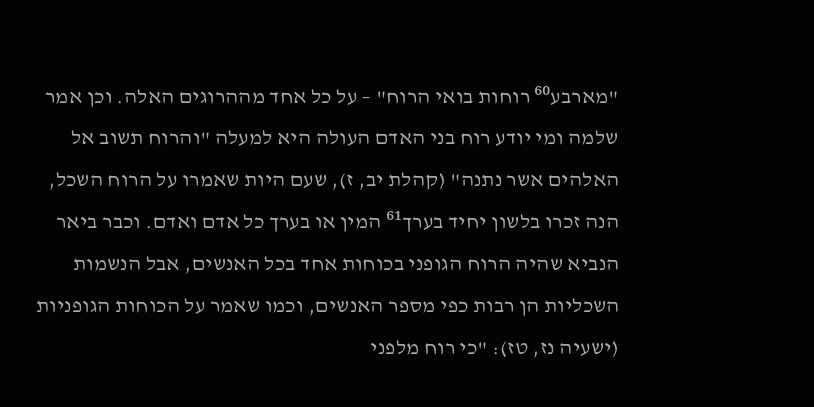"מארבע⁶⁰ רוחות בואי הרוח" – על כל אחד מההרוגים האלה. וכן אמר שלמה ומי יודע רוח בני האדם העולה היא למעלה "והרוח תשוב אל האלהים אשר נתנה" (קהלת יב, ז), שעם היות שאמרו על הרוח השכל, הנה זכרו בלשון יחיד בערך⁶¹ המין או בערך כל אדם ואדם. וכבר ביאר הנביא שהיה הרוח הגופני בכוחות אחד בכל האנשים, אבל הנשמות השכליות הן רבות כפי מספר האנשים, וכמו שאמר על הכוחות הגופניות (ישעיה נז, טז): "כי רוח מלפני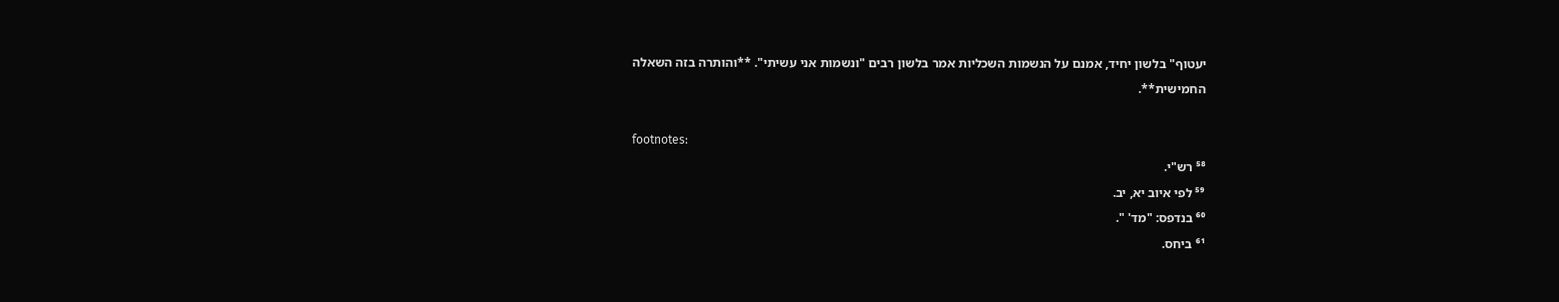יעטוף" בלשון יחיד, אמנם על הנשמות השכליות אמר בלשון רבים "ונשמות אני עשיתי". **והותרה בזה השאלה החמישית**.

footnotes:
⁵⁸ רש"י.
⁵⁹ לפי איוב יא, יב.
⁶⁰ בנדפס: "מד' ".
⁶¹ ביחס.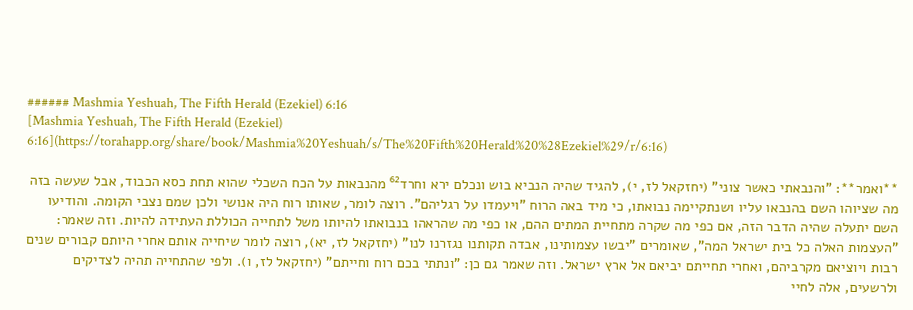###### Mashmia Yeshuah, The Fifth Herald (Ezekiel) 6:16
[Mashmia Yeshuah, The Fifth Herald (Ezekiel) 6:16](https://torahapp.org/share/book/Mashmia%20Yeshuah/s/The%20Fifth%20Herald%20%28Ezekiel%29/r/6:16)

**ואמר**: "והנבאתי כאשר צוני" (יחזקאל לז, י), להגיד שהיה הנביא בוש ונכלם ירא וחרד⁶² מהנבאות על הכח השכלי שהוא תחת כסא הכבוד, אבל שעשה בזה מה שציוהו השם בהנבאו עליו ושנתקיימה נבואתו, כי מיד באה הרוח "ויעמדו על רגליהם". רוצה לומר, שאותו רוח היה אנושי ולכן שמם נצבי הקומה. והודיעו השם יתעלה שהיה הדבר הזה, אם כפי מה שקרה מתחיית המתים ההם, או כפי מה שהראהו בנבואתו להיותו משל לתחייה הכוללת העתידה להיות. וזה שאמר: "העצמות האלה כל בית ישראל המה", שאומרים "יבשו עצמותינו, אבדה תקותנו נגזרנו לנו" (יחזקאל לז, יא), רוצה לומר שיחייה אותם אחרי היותם קבורים שנים רבות ויוציאם מקרביהם, ואחרי תחייתם יביאם אל ארץ ישראל. וזה שאמר גם כן: "ונתתי בכם רוח וחייתם" (יחזקאל לז, ו). ולפי שהתחייה תהיה לצדיקים ולרשעים, אלה לחיי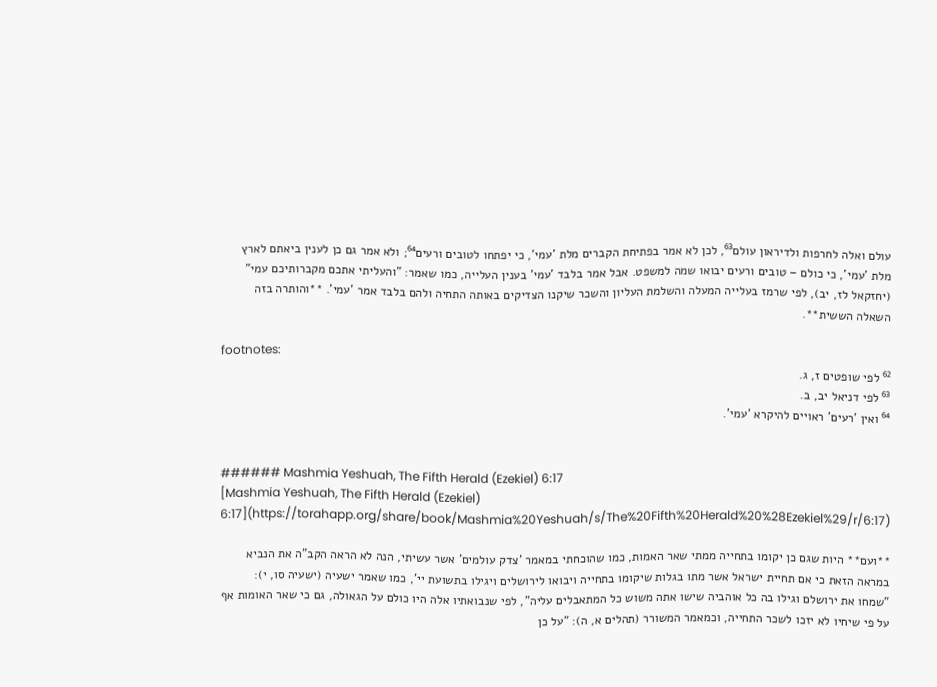עולם ואלה לחרפות ולדיראון עולם⁶³, לכן לא אמר בפתיחת הקברים מלת 'עמי', כי יפתחו לטובים ורעים⁶⁴; ולא אמר גם כן לענין ביאתם לארץ מלת 'עמי', כי כולם – טובים ורעים יבואו שמה למשפט. אבל אמר בלבד 'עמי' בענין העלייה, כמו שאמר: "והעליתי אתכם מקברותיכם עמי" (יחזקאל לז, יב), לפי שרמז בעלייה המעלה והשלמת העליון והשכר שיקנו הצדיקים באותה התחיה ולהם בלבד אמר 'עמי'. **והותרה בזה השאלה הששית**.

footnotes:
⁶² לפי שופטים ז, ג.
⁶³ לפי דניאל יב, ב.
⁶⁴ ואין 'רעים' ראויים להיקרא 'עמי'.


###### Mashmia Yeshuah, The Fifth Herald (Ezekiel) 6:17
[Mashmia Yeshuah, The Fifth Herald (Ezekiel) 6:17](https://torahapp.org/share/book/Mashmia%20Yeshuah/s/The%20Fifth%20Herald%20%28Ezekiel%29/r/6:17)

**ועם** היות שגם כן יקומו בתחייה ממתי שאר האמות, כמו שהוכחתי במאמר 'צדק עולמים' אשר עשיתי, הנה לא הראה הקב"ה את הנביא במראה הזאת כי אם תחיית ישראל אשר מתו בגלות שיקומו בתחייה ויבואו לירושלים ויגילו בתשועת יי', כמו שאמר ישעיה (ישעיה סו, י): "שמחו את ירושלם וגילו בה כל אוהביה שישו אתה משוש כל המתאבלים עליה", לפי שנבואתיו אלה היו כולם על הגאולה, גם כי שאר האומות אף על פי שיחיו לא יזכו לשכר התחייה, וכמאמר המשורר (תהלים א, ה): "על כן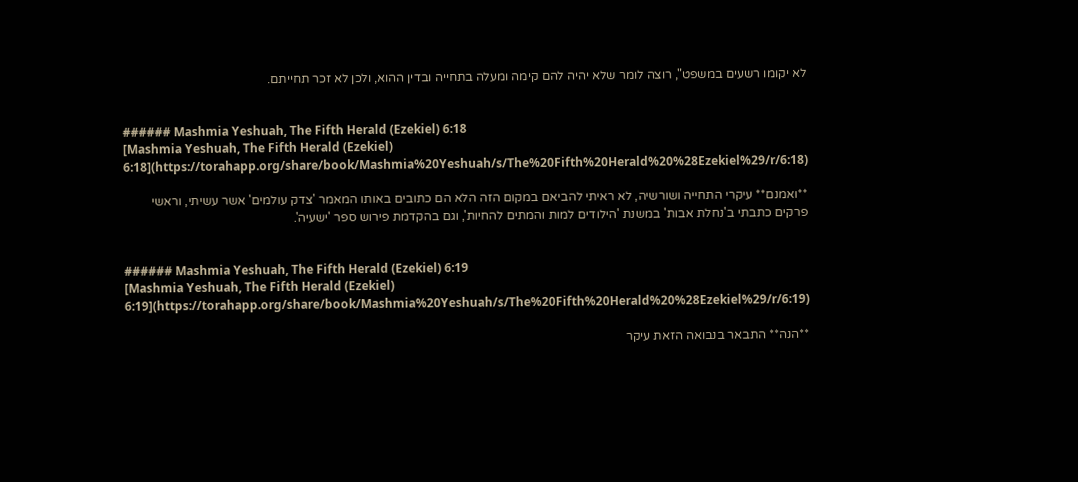לא יקומו רשעים במשפט", רוצה לומר שלא יהיה להם קימה ומעלה בתחייה ובדין ההוא, ולכן לא זכר תחייתם.


###### Mashmia Yeshuah, The Fifth Herald (Ezekiel) 6:18
[Mashmia Yeshuah, The Fifth Herald (Ezekiel) 6:18](https://torahapp.org/share/book/Mashmia%20Yeshuah/s/The%20Fifth%20Herald%20%28Ezekiel%29/r/6:18)

**ואמנם** עיקרי התחייה ושורשיה, לא ראיתי להביאם במקום הזה הלא הם כתובים באותו המאמר 'צדק עולמים' אשר עשיתי, וראשי פרקים כתבתי ב'נחלת אבות' במשנת 'הילודים למות והמתים להחיות', וגם בהקדמת פירוש ספר 'ישעיה'.


###### Mashmia Yeshuah, The Fifth Herald (Ezekiel) 6:19
[Mashmia Yeshuah, The Fifth Herald (Ezekiel) 6:19](https://torahapp.org/share/book/Mashmia%20Yeshuah/s/The%20Fifth%20Herald%20%28Ezekiel%29/r/6:19)

**הנה** התבאר בנבואה הזאת עיקר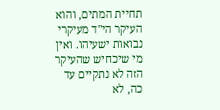תחיית המתים, והוא העיקר הי"ד מעיקרי נבואות ישעיהו. ואין מי שיכחיש שהעיקר הזה לא נתקיים עד כה, לא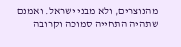מהנוצרים, ולא מבני ישראל. ואמנם שתהיה התחייה סמוכה וקרובה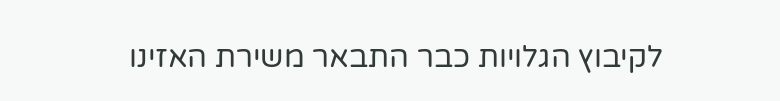לקיבוץ הגלויות כבר התבאר משירת האזינו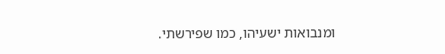ומנבואות ישעיהו, כמו שפירשתי.